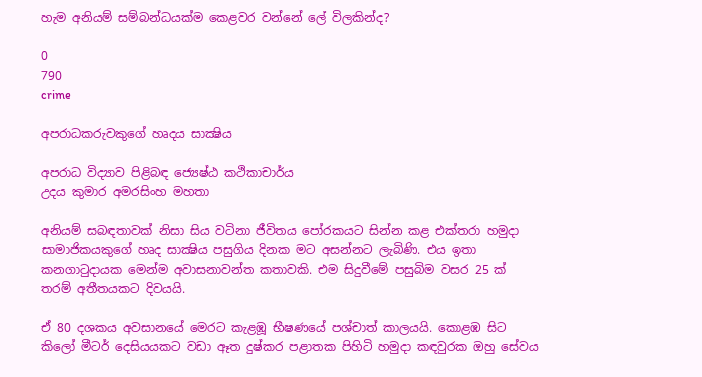හැම අනියම් සම්බන්ධයක්‌ම කෙළවර වන්නේ ලේ විලකින්ද?

0
790
crime

අපරාධකරුවකුගේ හෘදය සාක්‍ෂිය

අපරාධ විද්‍යාව පිළිබඳ ජ්‍යෙෂ්ඨ කථිකාචාර්ය
උදය කුමාර අමරසිංහ මහතා

අනියම් සබඳතාවක්‌ නිසා සිය වටිනා ජීවිතය පෝරකයට සින්න කළ එක්‌තරා හමුදා සාමාජිකයකුගේ හෘද සාක්‍ෂිය පසුගිය දිනක මට අසන්නට ලැබිණි. එය ඉතා කනගාටුදායක මෙන්ම අවාසනාවන්ත කතාවකි. එම සිදුවීමේ පසුබිම වසර 25 ක්‌ තරම් අතීතයකට දිවයයි.

ඒ 80 දශකය අවසානයේ මෙරට කැළඹූ භීෂණයේ පශ්චාත් කාලයයි. කොළඹ සිට කිලෝ මීටර් දෙසියයකට වඩා ඈත දුෂ්කර පළාතක පිහිටි හමුදා කඳවුරක ඔහු සේවය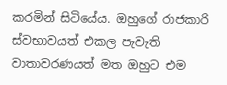කරමින් සිටියේය. ඔහුගේ රාජකාරි ස්‌වභාවයත් එකල පැවැති වාතාවරණයත් මත ඔහුට එම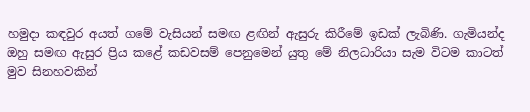හමුදා කඳවුර අයත් ගමේ වැසියන් සමඟ ළඟින් ඇසුරු කිරීමේ ඉඩක්‌ ලැබිණි. ගැමියන්ද ඔහු සමඟ ඇසුර ප්‍රිය කළේ කඩවසම් පෙනුමෙන් යුතු මේ නිලධාරියා සැම විටම කාටත් මුව සිනහවකින්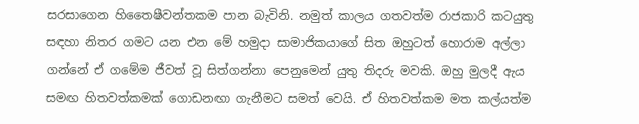සරසාගෙන හිතෛෂීවන්තකම පාන බැවිනි. නමුත් කාලය ගතවත්ම රාජකාරි කටයුතු සඳහා නිතර ගමට යන එන මේ හමුදා සාමාජිකයාගේ සිත ඔහුටත් හොරාම අල්ලා ගන්නේ ඒ ගමේම ජීවත් වූ සිත්ගන්නා පෙනුමෙන් යුතු තිදරු මවකි. ඔහු මුලදී ඇය සමඟ හිතවත්කමක්‌ ගොඩනඟා ගැනීමට සමත් වෙයි. ඒ හිතවත්කම මත කල්යත්ම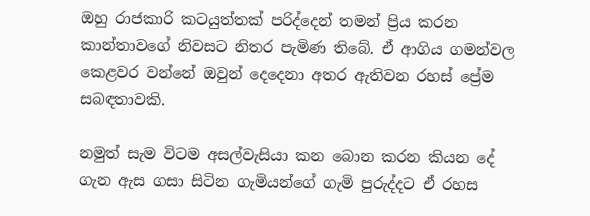ඔහු රාජකාරි කටයුත්තක්‌ පරිද්දෙන් තමන් ප්‍රිය කරන කාන්තාවගේ නිවසට නිතර පැමිණ තිබේ. ඒ ආගිය ගමන්වල කෙළවර වන්නේ ඔවුන් දෙදෙනා අතර ඇතිවන රහස්‌ ප්‍රේම සබඳතාවකි.

නමුත් සැම විටම අසල්වැසියා කන බොන කරන කියන දේ ගැන ඇස ගසා සිටින ගැමියන්ගේ ගැමි පුරුද්දට ඒ රහස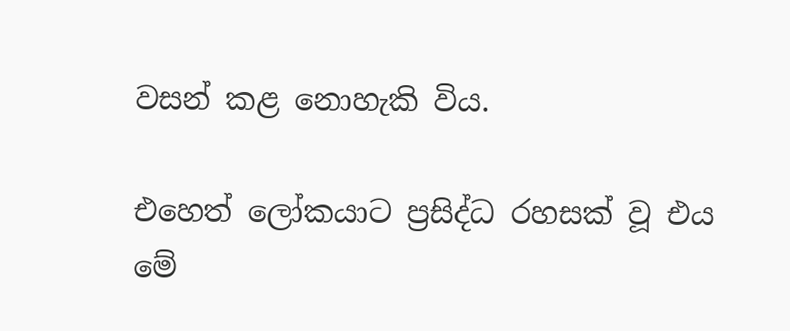වසන් කළ නොහැකි විය.

එහෙත් ලෝකයාට ප්‍රසිද්ධ රහසක්‌ වූ එය මේ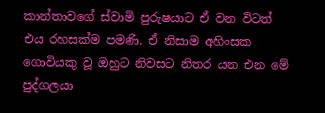කාන්තාවගේ ස්‌වාමි පුරුෂයාට ඒ වන විටත් එය රහසක්‌ම පමණි. ඒ නිසාම අහිංසක ගොවියකු වූ ඔහුට නිවසට නිතර යන එන මේ පුද්ගලයා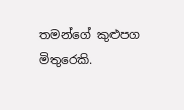තමන්ගේ කුළුපග මිතුරෙකි.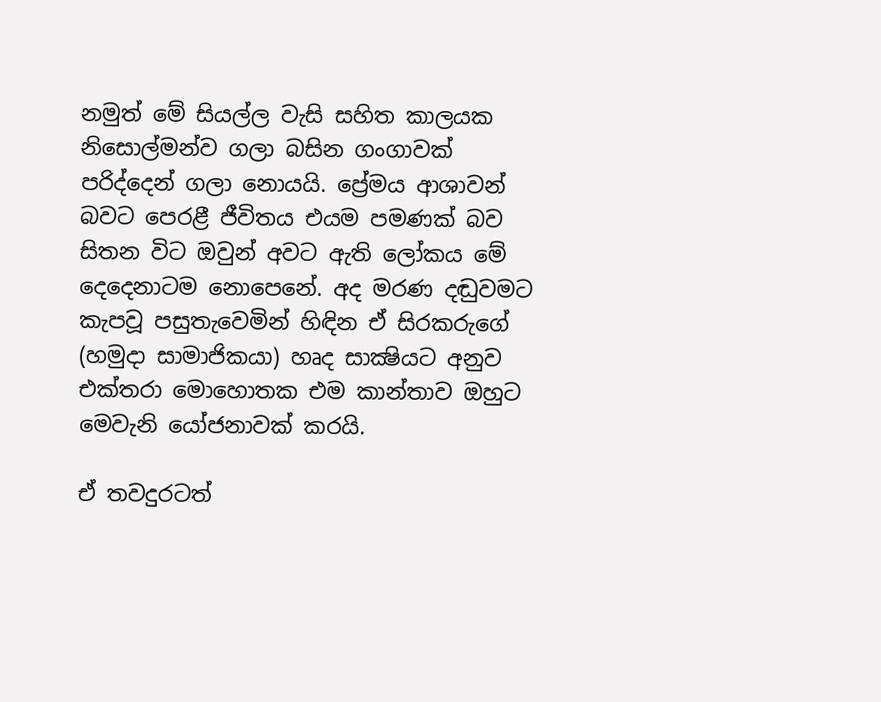නමුත් මේ සියල්ල වැසි සහිත කාලයක නිසොල්මන්ව ගලා බසින ගංගාවක්‌ පරිද්දෙන් ගලා නොයයි. ප්‍රේමය ආශාවන් බවට පෙරළී ජීවිතය එයම පමණක්‌ බව සිතන විට ඔවුන් අවට ඇති ලෝකය මේ දෙදෙනාටම නොපෙනේ. අද මරණ දඬුවමට කැපවූ පසුතැවෙමින් හිඳින ඒ සිරකරුගේ (හමුදා සාමාජිකයා) හෘද සාක්‍ෂියට අනුව එක්‌තරා මොහොතක එම කාන්තාව ඔහුට මෙවැනි යෝජනාවක්‌ කරයි.

ඒ තවදුරටත්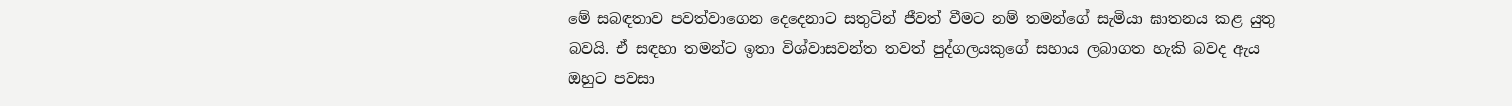මේ සබඳතාව පවත්වාගෙන දෙදෙනාට සතුටින් ජීවත් වීමට නම් තමන්ගේ සැමියා ඝාතනය කළ යුතු බවයි. ඒ සඳහා තමන්ට ඉතා විශ්වාසවන්ත තවත් පුද්ගලයකුගේ සහාය ලබාගත හැකි බවද ඇය ඔහුට පවසා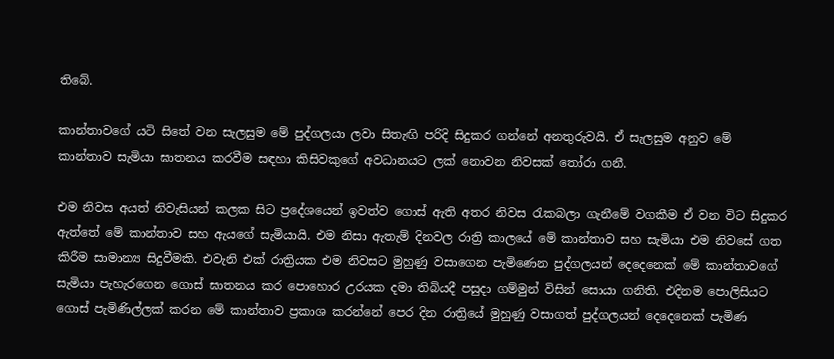තිබේ.

කාන්තාවගේ යටි සිතේ වන සැලසුම මේ පුද්ගලයා ලවා සිතැඟි පරිදි සිදුකර ගන්නේ අනතුරුවයි. ඒ සැලසුම අනුව මේ කාන්තාව සැමියා ඝාතනය කරවීම සඳහා කිසිවකුගේ අවධානයට ලක්‌ නොවන නිවසක්‌ තෝරා ගනී.

එම නිවස අයත් නිවැසියන් කලක සිට ප්‍රදේශයෙන් ඉවත්ව ගොස්‌ ඇති අතර නිවස රැකබලා ගැනීමේ වගකීම ඒ වන විට සිදුකර ඇත්තේ මේ කාන්තාව සහ ඇයගේ සැමියායි. එම නිසා ඇතැම් දිනවල රාත්‍රි කාලයේ මේ කාන්තාව සහ සැමියා එම නිවසේ ගත කිරීම සාමාන්‍ය සිදුවීමකි. එවැනි එක්‌ රාත්‍රියක එම නිවසට මුහුණු වසාගෙන පැමිණෙන පුද්ගලයන් දෙදෙනෙක්‌ මේ කාන්තාවගේ සැමියා පැහැරගෙන ගොස්‌ ඝාතනය කර පොහොර උරයක දමා තිබියදී පසුදා ගම්මුන් විසින් සොයා ගනිති. එදිනම පොලිසියට ගොස්‌ පැමිණිල්ලක්‌ කරන මේ කාන්තාව ප්‍රකාශ කරන්නේ පෙර දින රාත්‍රියේ මුහුණු වසාගත් පුද්ගලයන් දෙදෙනෙක්‌ පැමිණ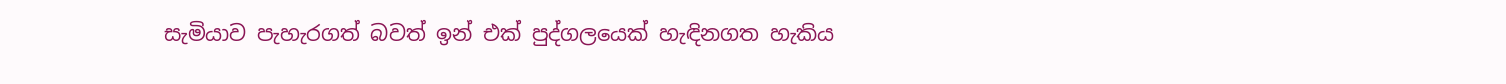සැමියාව පැහැරගත් බවත් ඉන් එක්‌ පුද්ගලයෙක්‌ හැඳිනගත හැකිය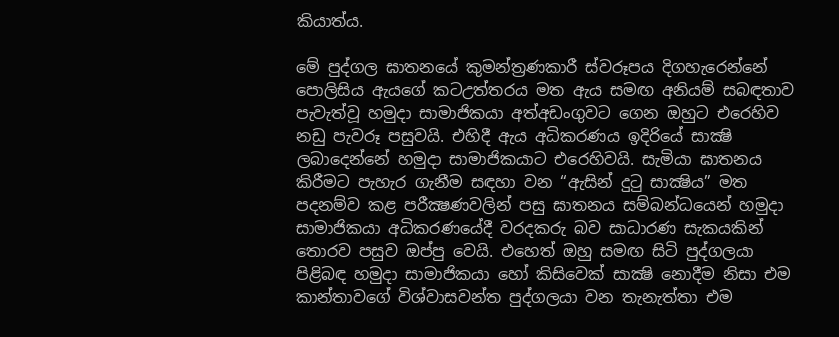කියාත්ය.

මේ පුද්ගල ඝාතනයේ කුමන්ත්‍රණකාරී ස්‌වරූපය දිගහැරෙන්නේ පොලිසිය ඇයගේ කටඋත්තරය මත ඇය සමඟ අනියම් සබඳතාව පැවැත්වූ හමුදා සාමාජිකයා අත්අඩංගුවට ගෙන ඔහුට එරෙහිව නඩු පැවරූ පසුවයි. එහිදී ඇය අධිකරණය ඉදිරියේ සාක්‍ෂි ලබාදෙන්නේ හමුදා සාමාජිකයාට එරෙහිවයි. සැමියා ඝාතනය කිරීමට පැහැර ගැනීම සඳහා වන “ඇසින් දුටු සාක්‍ෂිය” මත පදනම්ව කළ පරීක්‍ෂණවලින් පසු ඝාතනය සම්බන්ධයෙන් හමුදා සාමාජිකයා අධිකරණයේදී වරදකරු බව සාධාරණ සැකයකින් තොරව පසුව ඔප්පු වෙයි. එහෙත් ඔහු සමඟ සිටි පුද්ගලයා පිළිබඳ හමුදා සාමාජිකයා හෝ කිසිවෙක්‌ සාක්‍ෂි නොදීම නිසා එම කාන්තාවගේ විශ්වාසවන්ත පුද්ගලයා වන තැනැත්තා එම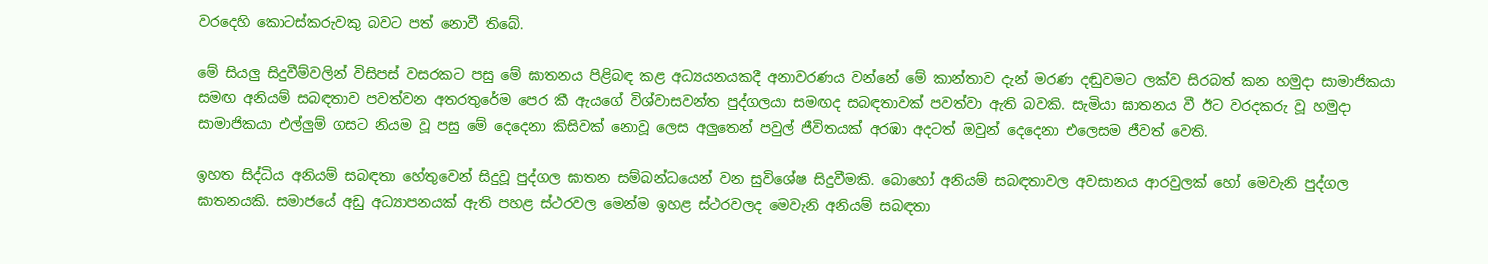වරදෙහි කොටස්‌කරුවකු බවට පත් නොවී තිබේ.

මේ සියලු සිදුවීම්වලින් විසිපස්‌ වසරකට පසු මේ ඝාතනය පිළිබඳ කළ අධ්‍යයනයකදී අනාවරණය වන්නේ මේ කාන්තාව දැන් මරණ දඬුවමට ලක්‌ව සිරබත් කන හමුදා සාමාජිකයා සමඟ අනියම් සබඳතාව පවත්වන අතරතුරේම පෙර කී ඇයගේ විශ්වාසවන්ත පුද්ගලයා සමඟද සබඳතාවක්‌ පවත්වා ඇති බවකි. සැමියා ඝාතනය වී ඊට වරදකරු වූ හමුදා සාමාජිකයා එල්ලුම් ගසට නියම වූ පසු මේ දෙදෙනා කිසිවක්‌ නොවූ ලෙස අලුතෙන් පවුල් ජීවිතයක්‌ අරඹා අදටත් ඔවුන් දෙදෙනා එලෙසම ජීවත් වෙති.

ඉහත සිද්ධිය අනියම් සබඳතා හේතුවෙන් සිදුවූ පුද්ගල ඝාතන සම්බන්ධයෙන් වන සුවිශේෂ සිදුවීමකි. බොහෝ අනියම් සබඳතාවල අවසානය ආරවුලක්‌ හෝ මෙවැනි පුද්ගල ඝාතනයකි. සමාජයේ අඩු අධ්‍යාපනයක්‌ ඇති පහළ ස්‌ථරවල මෙන්ම ඉහළ ස්‌ථරවලද මෙවැනි අනියම් සබඳතා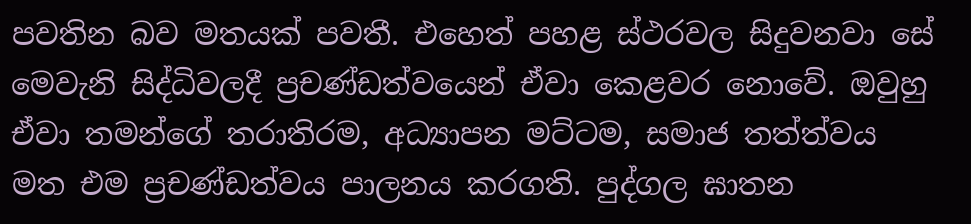පවතින බව මතයක්‌ පවතී. එහෙත් පහළ ස්‌ථරවල සිදුවනවා සේ මෙවැනි සිද්ධිවලදී ප්‍රචණ්‌ඩත්වයෙන් ඒවා කෙළවර නොවේ. ඔවුහු ඒවා තමන්ගේ තරාතිරම, අධ්‍යාපන මට්‌ටම, සමාජ තත්ත්වය මත එම ප්‍රචණ්‌ඩත්වය පාලනය කරගති. පුද්ගල ඝාතන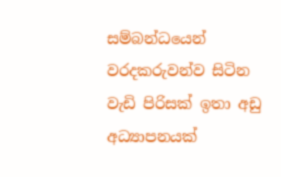සම්බන්ධයෙන් වරදකරුවන්ව සිටින වැඩි පිරිසක්‌ ඉතා අඩු අධ්‍යාපනයක්‌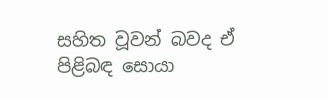සහිත වූවන් බවද ඒ පිළිබඳ සොයා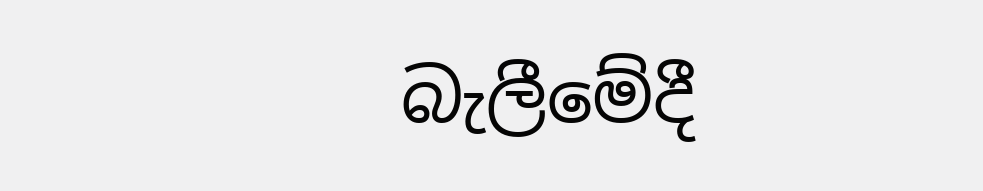බැලීමේදී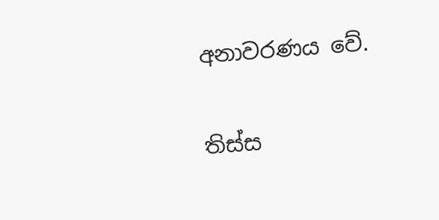අනාවරණය වේ.

තිස්‌ස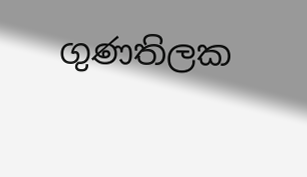ගුණතිලක